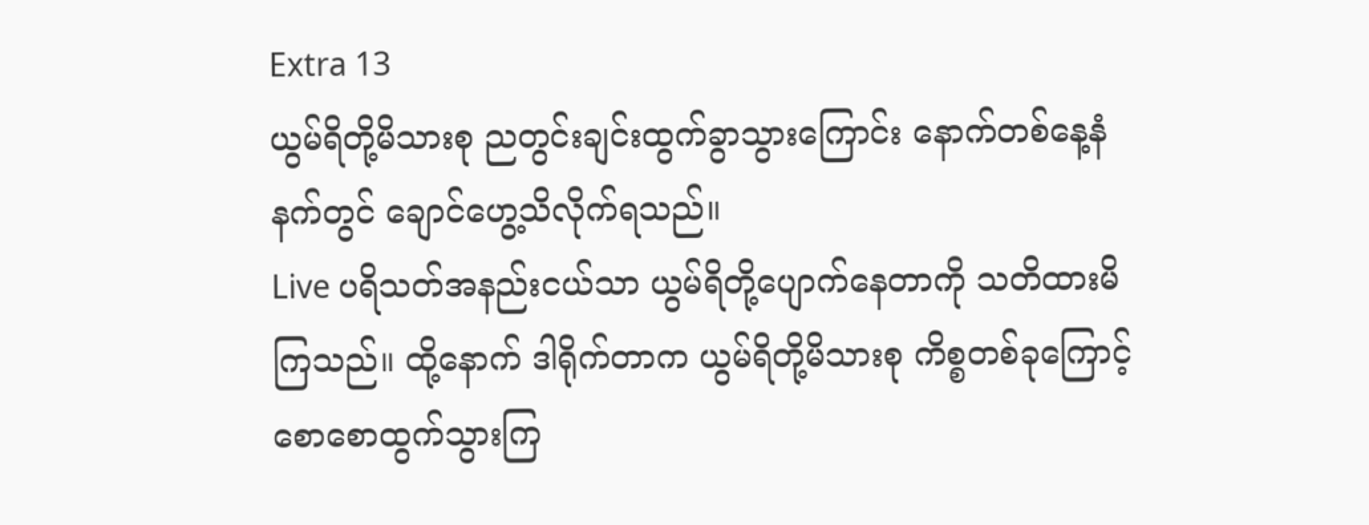Extra 13
ယွမ်ရိတို့မိသားစု ညတွင်းချင်းထွက်ခွာသွားကြောင်း နောက်တစ်နေ့နံနက်တွင် ချောင်ဟွေ့သိလိုက်ရသည်။
Live ပရိသတ်အနည်းငယ်သာ ယွမ်ရိတို့ပျောက်နေတာကို သတိထားမိကြသည်။ ထို့နောက် ဒါရိုက်တာက ယွမ်ရိတို့မိသားစု ကိစ္စတစ်ခုကြောင့် စောစောထွက်သွားကြ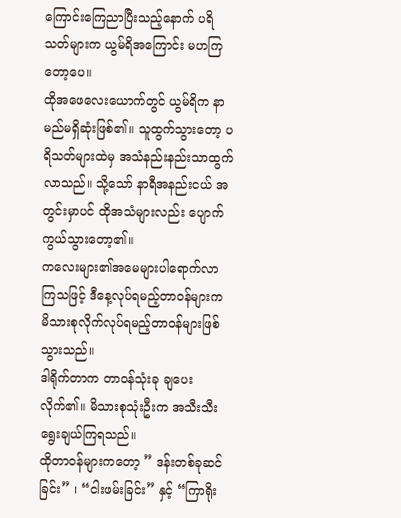ကြောင်းကြေညာပြီးသည့်နောက် ပရိသတ်များက ယွမ်ရိအကြောင်း မဟကြတော့ပေ။
ထိုအဖေလေးယောက်တွင် ယွမ်ရိက နာမည်မရှိဆုံးဖြစ်၏။ သူထွက်သွားတော့ ပရိသတ်များထဲမှ အသံနည်းနည်းသာထွက်လာသည်။ သို့သော် နာရီအနည်းငယ် အတွင်းမှာပင် ထိုအသံများလည်း ပျောက်ကွယ်သွားတော့၏။
ကလေးများ၏အမေများပါရောက်လာကြသဖြင့် ဒီနေ့လုပ်ရမည့်တာဝန်များက မိသားစုလိုက်လုပ်ရမည့်တာဝန်များဖြစ်သွားသည်။
ဒါရိုက်တာက တာဝန်သုံးခု ချပေးလိုက်၏။ မိသားစုသုံးဦးက အသီးသီးရွေးချယ်ကြရသည်။
ထိုတာဝန်များကတော့ ” ဒန်းတစ်ခုဆင်ခြင်း” ၊ “ငါးဖမ်းခြင်း” နှင့် “ကြာရိုး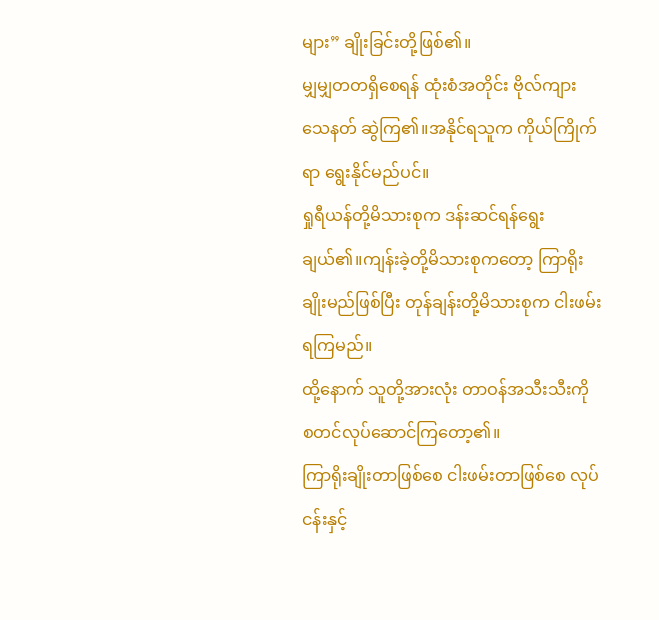များ” ချိုးခြင်းတို့ဖြစ်၏။
မျှမျှတတရှိစေရန် ထုံးစံအတိုင်း ဗိုလ်ကျားသေနတ် ဆွဲကြ၏။အနိုင်ရသူက ကိုယ်ကြိုက်ရာ ရွေးနိုင်မည်ပင်။
ရှုရီယန်တို့မိသားစုက ဒန်းဆင်ရန်ရွေးချယ်၏။ကျန်းခဲ့တို့မိသားစုကတော့ ကြာရိုးချိုးမည်ဖြစ်ပြီး တုန်ချန်းတို့မိသားစုက ငါးဖမ်းရကြမည်။
ထို့နောက် သူတို့အားလုံး တာဝန်အသီးသီးကို စတင်လုပ်ဆောင်ကြတော့၏။
ကြာရိုးချိုးတာဖြစ်စေ ငါးဖမ်းတာဖြစ်စေ လုပ်ငန်းနှင့်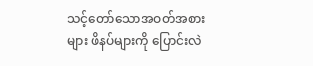သင့်တော်သောအဝတ်အစားများ ဖိနပ်များကို ပြောင်းလဲ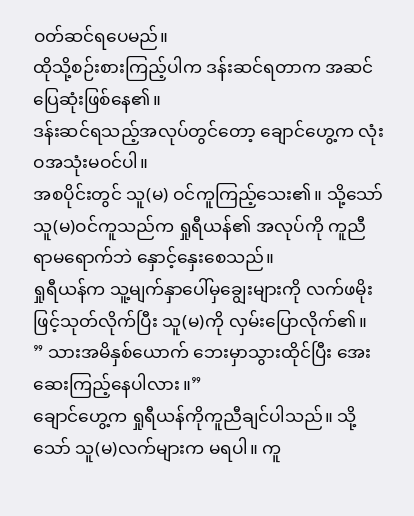ဝတ်ဆင်ရပေမည်။
ထိုသို့စဉ်းစားကြည့်ပါက ဒန်းဆင်ရတာက အဆင်ပြေဆုံးဖြစ်နေ၏။
ဒန်းဆင်ရသည့်အလုပ်တွင်တော့ ချောင်ဟွေ့က လုံးဝအသုံးမဝင်ပါ။
အစပိုင်းတွင် သူ(မ) ဝင်ကူကြည့်သေး၏။ သို့သော် သူ(မ)ဝင်ကူသည်က ရှုရီယန်၏ အလုပ်ကို ကူညီရာမရောက်ဘဲ နှောင့်နှေးစေသည်။
ရှုရီယန်က သူ့မျက်နှာပေါ်မှချွေးများကို လက်ဖမိုးဖြင့်သုတ်လိုက်ပြီး သူ(မ)ကို လှမ်းပြောလိုက်၏။
” သားအမိနှစ်ယောက် ဘေးမှာသွားထိုင်ပြီး အေးဆေးကြည့်နေပါလား။”
ချောင်ဟွေ့က ရှုရီယန်ကိုကူညီချင်ပါသည်။ သို့သော် သူ(မ)လက်များက မရပါ။ ကူ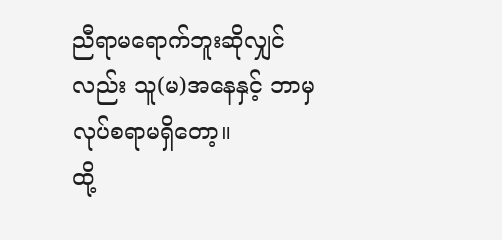ညီရာမရောက်ဘူးဆိုလျှင်လည်း သူ(မ)အနေနှင့် ဘာမှလုပ်စရာမရှိတော့။
ထို့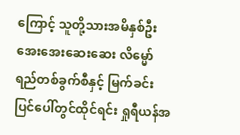ကြောင့် သူတို့သားအမိနှစ်ဦး အေးအေးဆေးဆေး လိမ္မော်ရည်တစ်ခွက်စီနှင့် မြက်ခင်းပြင်ပေါ်တွင်ထိုင်ရင်း ရှုရီယန်အ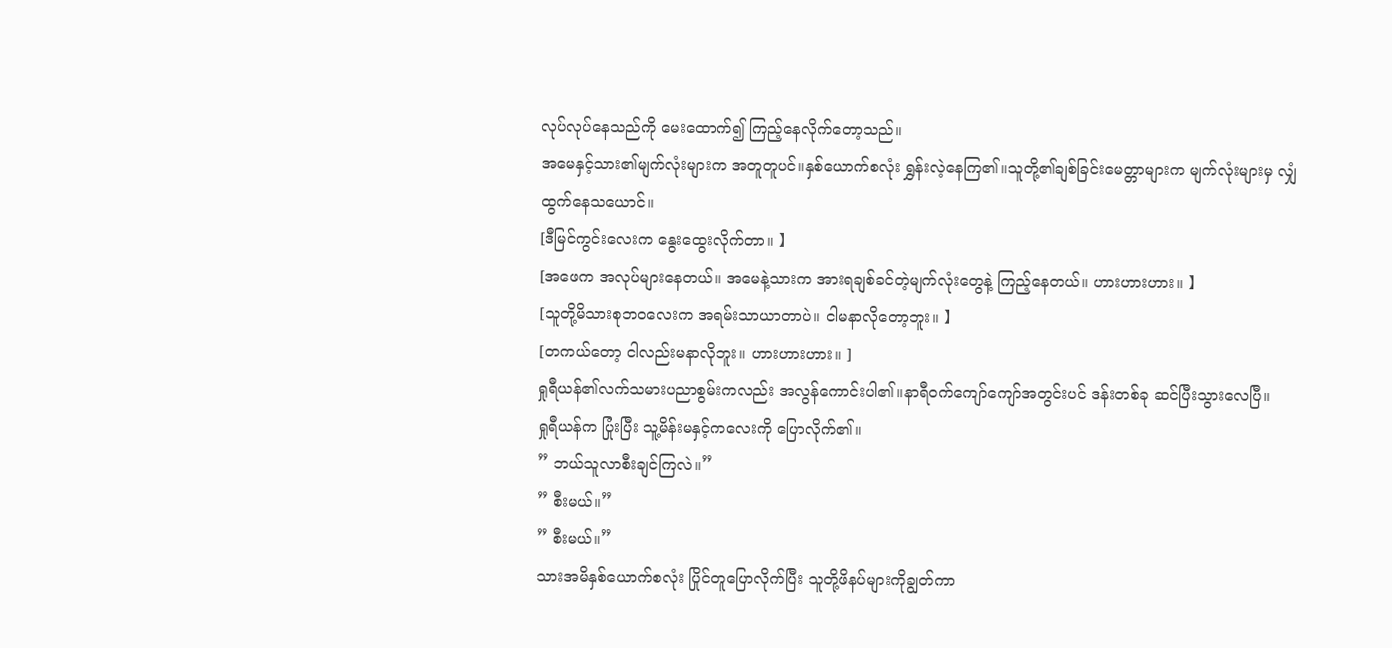လုပ်လုပ်နေသည်ကို မေးထောက်၍ ကြည့်နေလိုက်တော့သည်။
အမေနှင့်သား၏မျက်လုံးများက အတူတူပင်။နှစ်ယောက်စလုံး ရွှန်းလဲ့နေကြ၏။သူတို့၏ချစ်ခြင်းမေတ္တာများက မျက်လုံးများမှ လျှံထွက်နေသယောင်။
[ဒီမြင်ကွင်းလေးက နွေးထွေးလိုက်တာ။ 】
[အဖေက အလုပ်များနေတယ်။ အမေနဲ့သားက အားရချစ်ခင်တဲ့မျက်လုံးတွေနဲ့ ကြည့်နေတယ်။ ဟားဟားဟား။ 】
[သူတို့မိသားစုဘဝလေးက အရမ်းသာယာတာပဲ။ ငါမနာလိုတော့ဘူး။ 】
[တကယ်တော့ ငါလည်းမနာလိုဘူး။ ဟားဟားဟား။ ]
ရှုရီယန်၏လက်သမားပညာစွမ်းကလည်း အလွန်ကောင်းပါ၏။နာရီဝက်ကျော်ကျော်အတွင်းပင် ဒန်းတစ်ခု ဆင်ပြီးသွားလေပြီ။
ရှုရီယန်က ပြုံးပြီး သူ့မိန်းမနှင့်ကလေးကို ပြောလိုက်၏။
” ဘယ်သူလာစီးချင်ကြလဲ။”
” စီးမယ်။”
” စီးမယ်။”
သားအမိနှစ်ယောက်စလုံး ပြိုင်တူပြောလိုက်ပြီး သူတို့ဖိနပ်များကိုချွတ်ကာ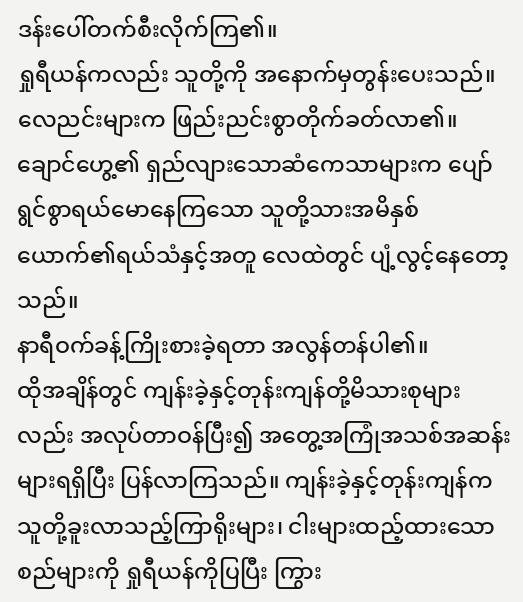ဒန်းပေါ်တက်စီးလိုက်ကြ၏။
ရှုရီယန်ကလည်း သူတို့ကို အနောက်မှတွန်းပေးသည်။
လေညင်းများက ဖြည်းညင်းစွာတိုက်ခတ်လာ၏။ချောင်ဟွေ့၏ ရှည်လျားသောဆံကေသာများက ပျော်ရွင်စွာရယ်မောနေကြသော သူတို့သားအမိနှစ်ယောက်၏ရယ်သံနှင့်အတူ လေထဲတွင် ပျံ့လွင့်နေတော့သည်။
နာရီဝက်ခန့်ကြိုးစားခဲ့ရတာ အလွန်တန်ပါ၏။
ထိုအချိန်တွင် ကျန်းခဲ့နှင့်တုန်းကျန်တို့မိသားစုများလည်း အလုပ်တာဝန်ပြီး၍ အတွေ့အကြုံအသစ်အဆန်းများရရှိပြီး ပြန်လာကြသည်။ ကျန်းခဲ့နှင့်တုန်းကျန်က သူတို့ခူးလာသည့်ကြာရိုးများ၊ ငါးများထည့်ထားသောစည်များကို ရှုရီယန်ကိုပြပြီး ကြွား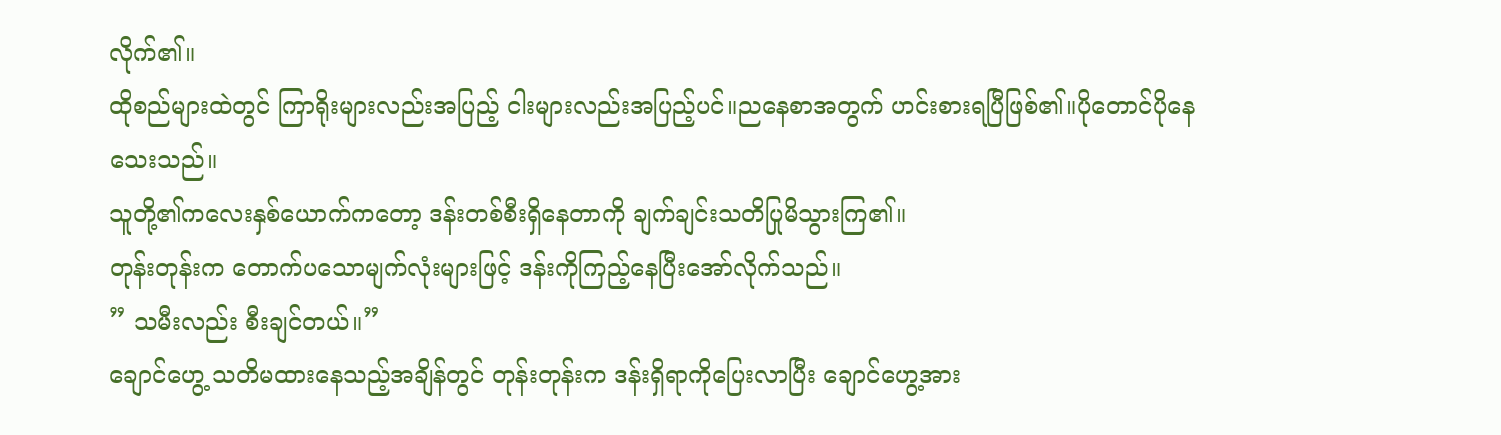လိုက်၏။
ထိုစည်များထဲတွင် ကြာရိုးများလည်းအပြည့် ငါးများလည်းအပြည့်ပင်။ညနေစာအတွက် ဟင်းစားရပြီဖြစ်၏။ပိုတောင်ပိုနေသေးသည်။
သူတို့၏ကလေးနှစ်ယောက်ကတော့ ဒန်းတစ်စီးရှိနေတာကို ချက်ချင်းသတိပြုမိသွားကြ၏။
တုန်းတုန်းက တောက်ပသောမျက်လုံးများဖြင့် ဒန်းကိုကြည့်နေပြီးအော်လိုက်သည်။
” သမီးလည်း စီးချင်တယ်။”
ချောင်ဟွေ့ သတိမထားနေသည့်အချိန်တွင် တုန်းတုန်းက ဒန်းရှိရာကိုပြေးလာပြီး ချောင်ဟွေ့အား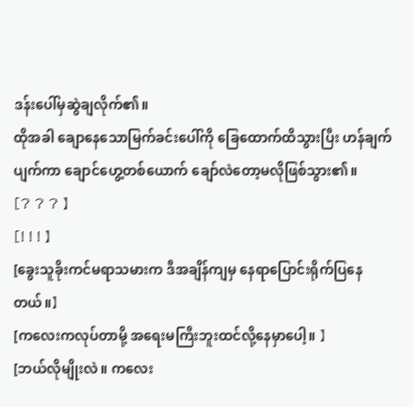ဒန်းပေါ်မှဆွဲချလိုက်၏။
ထိုအခါ ချောနေသောမြက်ခင်းပေါ်ကို ခြေထောက်ထိသွားပြီး ဟန်ချက်ပျက်ကာ ချောင်ဟွေ့တစ်ယောက် ချော်လဲတော့မလိုဖြစ်သွား၏။
[? ? ? 】
[! ! ! 】
[ခွေးသူခိုးကင်မရာသမားက ဒီအချိန်ကျမှ နေရာပြောင်းရိုက်ပြနေတယ်။】
[ကလေးကလုပ်တာမို့ အရေးမကြီးဘူးထင်လို့နေမှာပေါ့။ 】
[ဘယ်လိုမျိုးလဲ။ ကလေး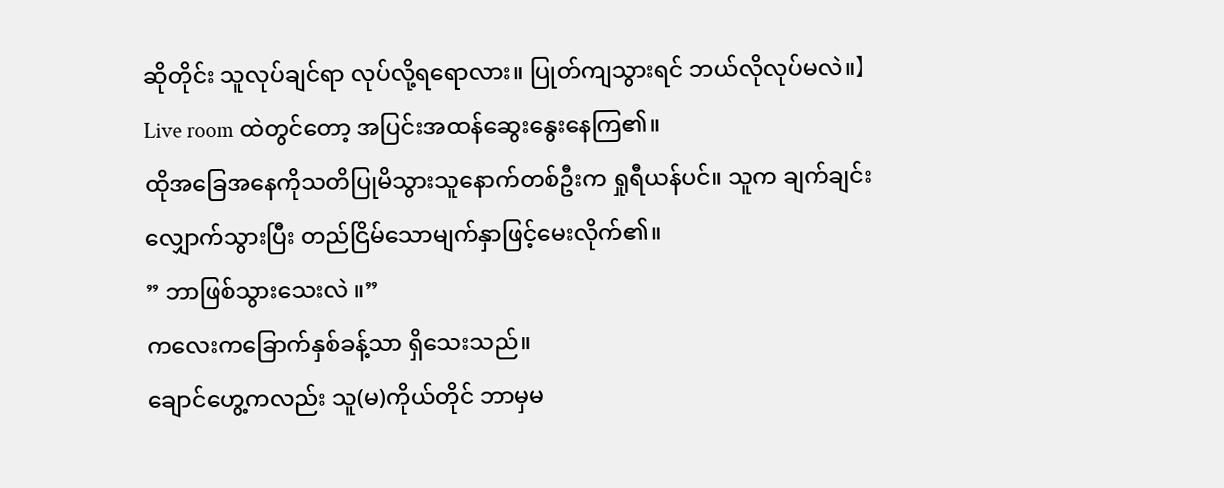ဆိုတိုင်း သူလုပ်ချင်ရာ လုပ်လို့ရရောလား။ ပြုတ်ကျသွားရင် ဘယ်လိုလုပ်မလဲ။】
Live room ထဲတွင်တော့ အပြင်းအထန်ဆွေးနွေးနေကြ၏။
ထိုအခြေအနေကိုသတိပြုမိသွားသူနောက်တစ်ဦးက ရှုရီယန်ပင်။ သူက ချက်ချင်းလျှောက်သွားပြီး တည်ငြိမ်သောမျက်နှာဖြင့်မေးလိုက်၏။
” ဘာဖြစ်သွားသေးလဲ ။”
ကလေးကခြောက်နှစ်ခန့်သာ ရှိသေးသည်။
ချောင်ဟွေ့ကလည်း သူ(မ)ကိုယ်တိုင် ဘာမှမ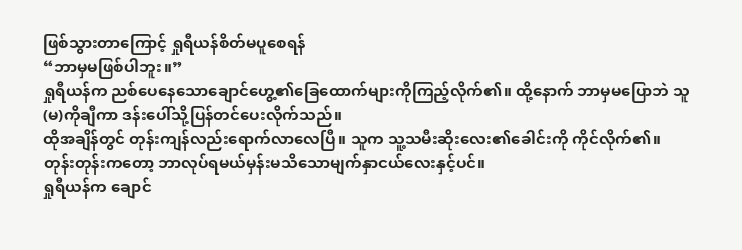ဖြစ်သွားတာကြောင့် ရှုရီယန်စိတ်မပူစေရန်
“ဘာမှမဖြစ်ပါဘူး။”
ရှုရီယန်က ညစ်ပေနေသောချောင်ဟွေ့၏ခြေထောက်များကိုကြည့်လိုက်၏။ ထို့နောက် ဘာမှမပြောဘဲ သူ(မ)ကိုချီကာ ဒန်းပေါ်သို့ပြန်တင်ပေးလိုက်သည်။
ထိုအချိန်တွင် တုန်းကျန်လည်းရောက်လာလေပြီ။ သူက သူ့သမီးဆိုးလေး၏ခေါင်းကို ကိုင်လိုက်၏။တုန်းတုန်းကတော့ ဘာလုပ်ရမယ်မှန်းမသိသောမျက်နှာငယ်လေးနှင့်ပင်။
ရှုရီယန်က ချောင်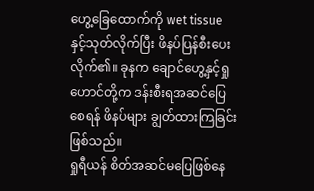ဟွေ့ခြေထောက်ကို wet tissue နှင့်သုတ်လိုက်ပြီး ဖိနပ်ပြန်စီးပေးလိုက်၏။ ခုနက ချောင်ဟွေ့နှင့်ရှုဟောင်တို့က ဒန်းစီးရအဆင်ပြေစေရန် ဖိနပ်များ ချွတ်ထားကြခြင်းဖြစ်သည်။
ရှုရီယန် စိတ်အဆင်မပြေဖြစ်နေ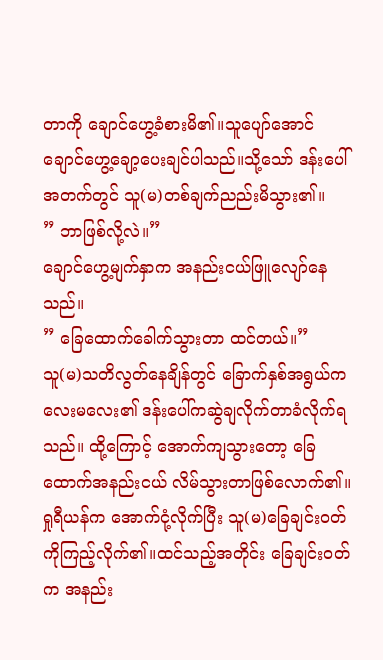တာကို ချောင်ဟွေ့ခံစားမိ၏။သူပျော်အောင် ချောင်ဟွေ့ချော့ပေးချင်ပါသည်။သို့သော် ဒန်းပေါ်အတက်တွင် သူ(မ)တစ်ချက်ညည်းမိသွား၏။
” ဘာဖြစ်လို့လဲ။”
ချောင်ဟွေ့မျက်နှာက အနည်းငယ်ဖြူလျော်နေသည်။
” ခြေထောက်ခေါက်သွားတာ ထင်တယ်။”
သူ(မ)သတိလွတ်နေချိန်တွင် ခြောက်နှစ်အရွယ်ကလေးမလေး၏ ဒန်းပေါ်ကဆွဲချလိုက်တာခံလိုက်ရသည်။ ထို့ကြောင့် အောက်ကျသွားတော့ ခြေထောက်အနည်းငယ် လိမ်သွားတာဖြစ်လောက်၏။
ရှုရီယန်က အောက်ငုံ့လိုက်ပြီး သူ(မ)ခြေချင်းဝတ်ကိုကြည့်လိုက်၏။ထင်သည့်အတိုင်း ခြေချင်းဝတ်က အနည်း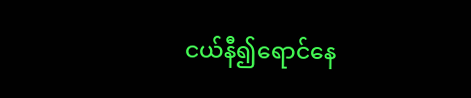ငယ်နီ၍ရောင်နေ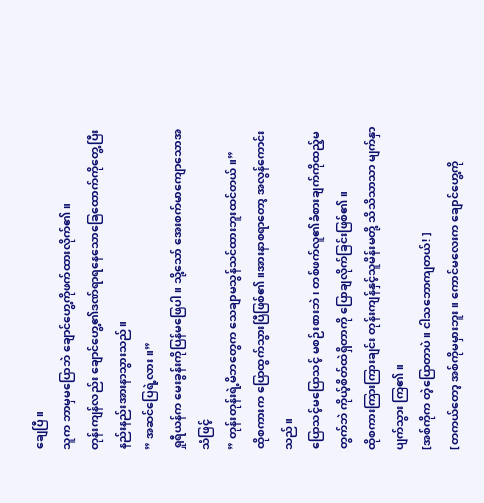ချေပြီ။
သူက ဘာမှမပြောဘဲ ချောင်ဟွေ့ကိုဖက်ထားလိုက်၏။
တုန်းကျန်လည်း ချောင်ဟွေ့၏ဒဏ်ရာရနေသောခြေထောက်ကိုတွေ့ပြီး နည်းနည်းအားနာသွားသည်။
” အဆင်ပြေရဲ့လား။”
ရှုရီယန်က မေးခွန်းကိုပြန်မဖြေပါ။ သို့သော် အေးစက်မာကျောသောအသံဖြင့်
” တုန်းတုန်းရဲ့မိဘတွေက သေချာမသွန်သင်ထားဘူးထင်တယ်။”
ထိုစကားက ပြောထွက်သွားပြီဖြစ်၏။အားနာစရာတော့ အလွန်ကောင်းသည်။
ပြောသင့်မပြောသင့် မစဉ်းစားဘဲ၊ တစ်ဖက်လူ၏ခံစားချက်ကိုထည့်မတွက်ဘဲ ကိုယ့်စိတ်ထဲရှိတာကို ပြောချလိုက်ခြင်းဖြစ်၏။
ထိုစကားကြားကြားချင်း တုန်းကျန်နှင့်သူမိန်းမတို့ သိသိသာသာ မျက်နှာပျက်သွား ကြ၏။
[အစ်ကိုက တဲ့ပြောတာပဲ။ ငါသဘောကျတယ်! ]
[တကယ်တော့ အစ်ကိုမမှားဘူး။ ကောင်မလေးက ချောင်ဟွေ့ကို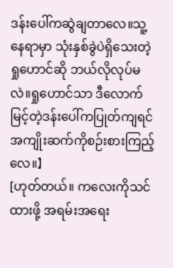ဒန်းပေါ်ကဆွဲချတာလေ။သူ့နေရာမှာ သုံးနှစ်ခွဲပဲရှိသေးတဲ့ရှုဟောင်ဆို ဘယ်လိုလုပ်မလဲ။ရှုဟောင်သာ ဒီလောက်မြင့်တဲ့ဒန်းပေါ်ကပြုတ်ကျရင် အကျိုးဆက်ကိုစဉ်းစားကြည့်လေ။】
[ဟုတ်တယ်။ ကလေးကိုသင်ထားဖို့ အရမ်းအရေး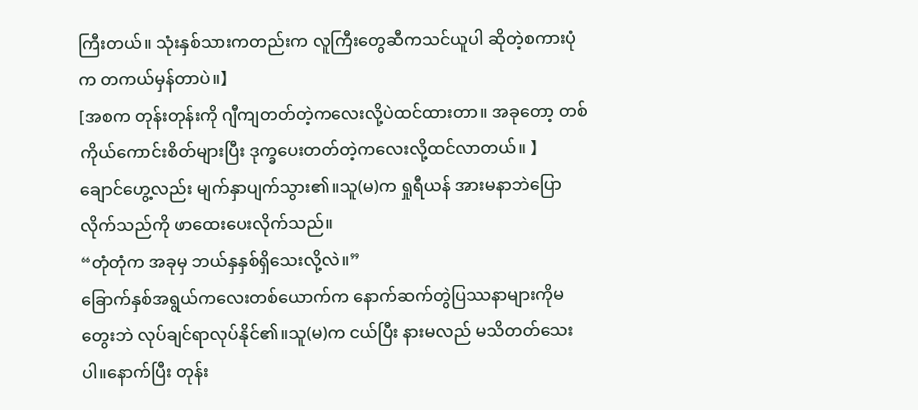ကြီးတယ်။ သုံးနှစ်သားကတည်းက လူကြီးတွေဆီကသင်ယူပါ ဆိုတဲ့စကားပုံက တကယ်မှန်တာပဲ။】
[အစက တုန်းတုန်းကို ဂျီကျတတ်တဲ့ကလေးလို့ပဲထင်ထားတာ။ အခုတော့ တစ်ကိုယ်ကောင်းစိတ်များပြီး ဒုက္ခပေးတတ်တဲ့ကလေးလို့ထင်လာတယ်။ 】
ချောင်ဟွေ့လည်း မျက်နှာပျက်သွား၏။သူ(မ)က ရှုရီယန် အားမနာဘဲပြောလိုက်သည်ကို ဖာထေးပေးလိုက်သည်။
“တုံတုံက အခုမှ ဘယ်နှနှစ်ရှိသေးလို့လဲ။”
ခြောက်နှစ်အရွယ်ကလေးတစ်ယောက်က နောက်ဆက်တွဲပြဿနာများကိုမတွေးဘဲ လုပ်ချင်ရာလုပ်နိုင်၏။သူ(မ)က ငယ်ပြီး နားမလည် မသိတတ်သေးပါ။နောက်ပြီး တုန်း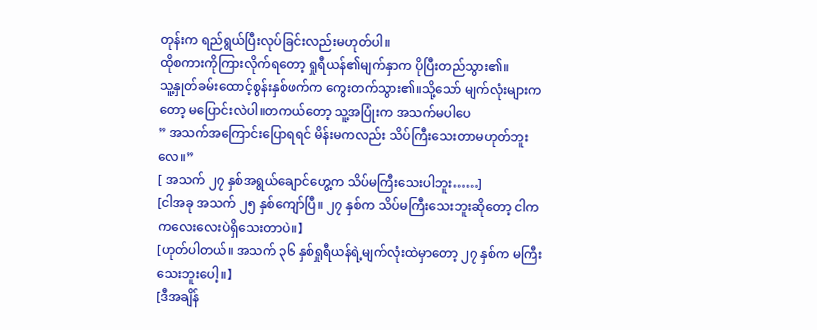တုန်းက ရည်ရွယ်ပြီးလုပ်ခြင်းလည်းမဟုတ်ပါ။
ထိုစကားကိုကြားလိုက်ရတော့ ရှုရီယန်၏မျက်နှာက ပိုပြီးတည်သွား၏။
သူ့နှုတ်ခမ်းထောင့်စွန်းနှစ်ဖက်က ကွေးတက်သွား၏။သို့သော် မျက်လုံးများကတော့ မပြောင်းလဲပါ။တကယ်တော့ သူ့အပြုံးက အသက်မပါပေ
” အသက်အကြောင်းပြောရရင် မိန်းမကလည်း သိပ်ကြီးသေးတာမဟုတ်ဘူးလေ။”
[ အသက် ၂၇ နှစ်အရွယ်ချောင်ဟွေ့က သိပ်မကြီးသေးပါဘူး……]
[ငါအခု အသက် ၂၅ နှစ်ကျော်ပြီ။ ၂၇ နှစ်က သိပ်မကြီးသေးဘူးဆိုတော့ ငါက ကလေးလေးပဲရှိသေးတာပဲ။】
[ဟုတ်ပါတယ်။ အသက် ၃၆ နှစ်ရှုရီယန်ရဲ့မျက်လုံးထဲမှာတော့ ၂၇ နှစ်က မကြီးသေးဘူးပေါ့။】
[ဒီအချိန်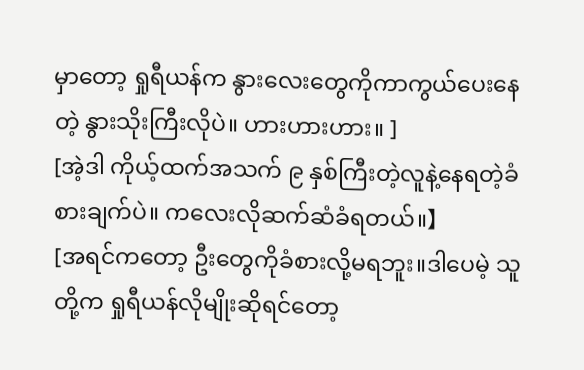မှာတော့ ရှုရီယန်က နွားလေးတွေကိုကာကွယ်ပေးနေတဲ့ နွားသိုးကြီးလိုပဲ။ ဟားဟားဟား။ ]
[အဲ့ဒါ ကိုယ့်ထက်အသက် ၉ နှစ်ကြီးတဲ့လူနဲ့နေရတဲ့ခံစားချက်ပဲ။ ကလေးလိုဆက်ဆံခံရတယ်။】
[အရင်ကတော့ ဦးတွေကိုခံစားလို့မရဘူး။ဒါပေမဲ့ သူတို့က ရှုရီယန်လိုမျိုးဆိုရင်တော့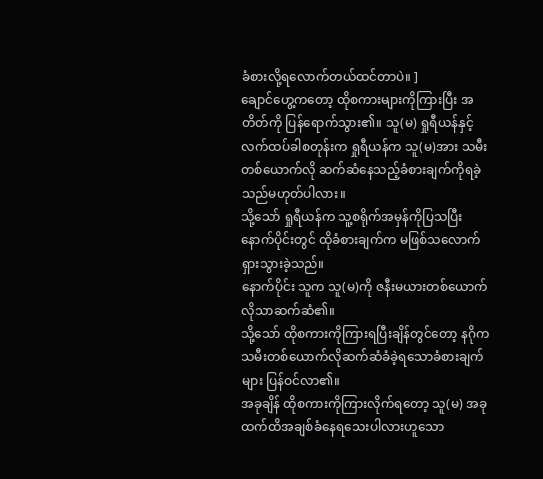ခံစားလို့ရလောက်တယ်ထင်တာပဲ။ ]
ချောင်ဟွေ့ကတော့ ထိုစကားများကိုကြားပြီး အတိတ်ကို ပြန်ရောက်သွား၏။ သူ(မ) ရှုရီယန်နှင့်လက်ထပ်ခါစတုန်းက ရှုရီယန်က သူ(မ)အား သမီးတစ်ယောက်လို ဆက်ဆံနေသည့်ခံစားချက်ကိုရခဲ့သည်မဟုတ်ပါလား။
သို့သော် ရှုရီယန်က သူ့စရိုက်အမှန်ကိုပြသပြီးနောက်ပိုင်းတွင် ထိုခံစားချက်က မဖြစ်သလောက်ရှားသွားခဲ့သည်။
နောက်ပိုင်း သူက သူ(မ)ကို ဇနီးမယားတစ်ယောက်လိုသာဆက်ဆံ၏။
သို့သော် ထိုစကားကိုကြားရပြီးချိန်တွင်တော့ နဂိုက သမီးတစ်ယောက်လိုဆက်ဆံခံခဲ့ရသောခံစားချက်များ ပြန်ဝင်လာ၏။
အခုချိန် ထိုစကားကိုကြားလိုက်ရတော့ သူ(မ) အခုထက်ထိအချစ်ခံနေရသေးပါလားဟူသော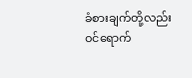ခံစားချက်တို့လည်း ဝင်ရောက်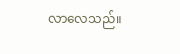လာလေသည်။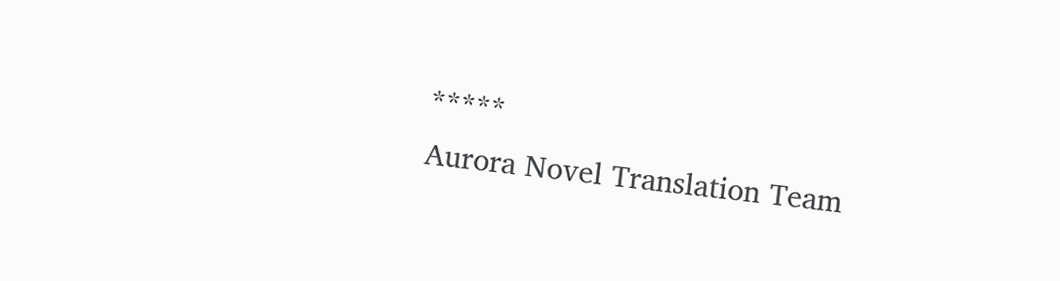*****
Aurora Novel Translation Team